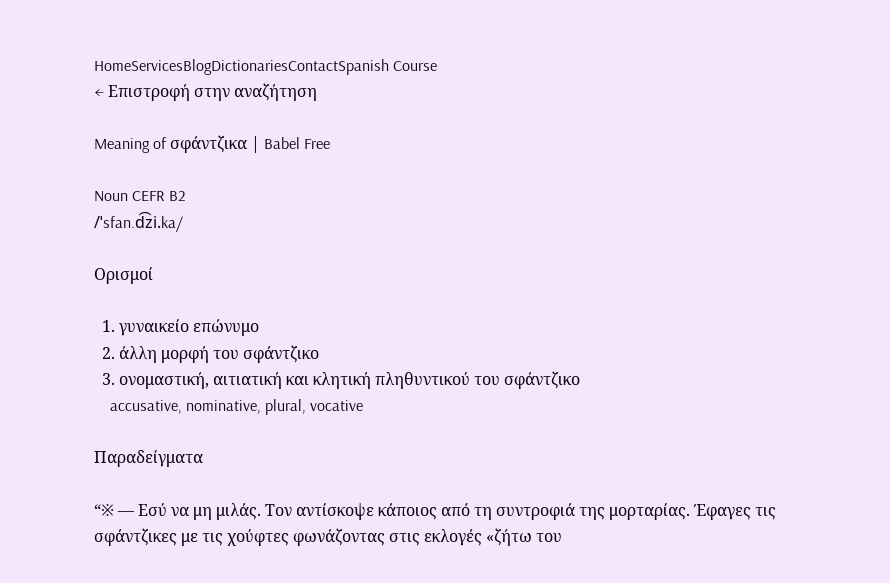HomeServicesBlogDictionariesContactSpanish Course
← Επιστροφή στην αναζήτηση

Meaning of σφάντζικα | Babel Free

Noun CEFR B2
/ˈsfan.d͡zi.ka/

Ορισμοί

  1. γυναικείο επώνυμο
  2. άλλη μορφή του σφάντζικο
  3. ονομαστική, αιτιατική και κλητική πληθυντικού του σφάντζικο
    accusative, nominative, plural, vocative

Παραδείγματα

“※ — Εσύ να μη μιλάς. Τον αντίσκοψε κάποιος από τη συντροφιά της μορταρίας. Έφαγες τις σφάντζικες με τις χούφτες φωνάζοντας στις εκλογές «ζήτω του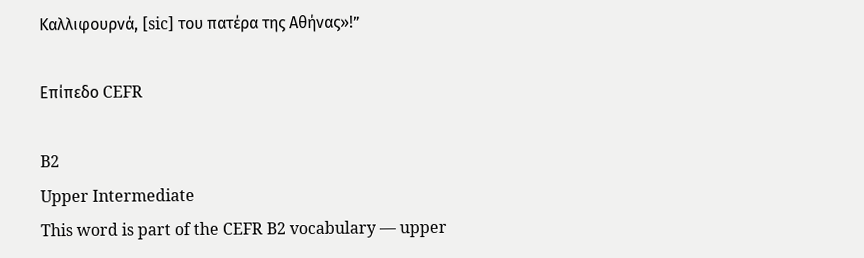Καλλιφουρνά, [sic] του πατέρα της Αθήνας»!”

Επίπεδο CEFR

B2
Upper Intermediate
This word is part of the CEFR B2 vocabulary — upper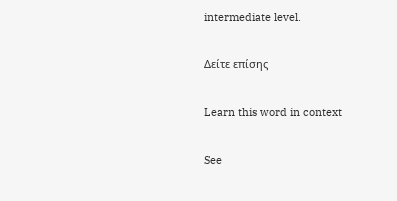intermediate level.

Δείτε επίσης

Learn this word in context

See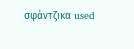σφάντζικα used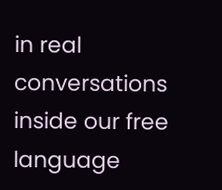in real conversations inside our free language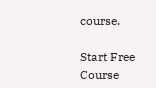course.

Start Free Course